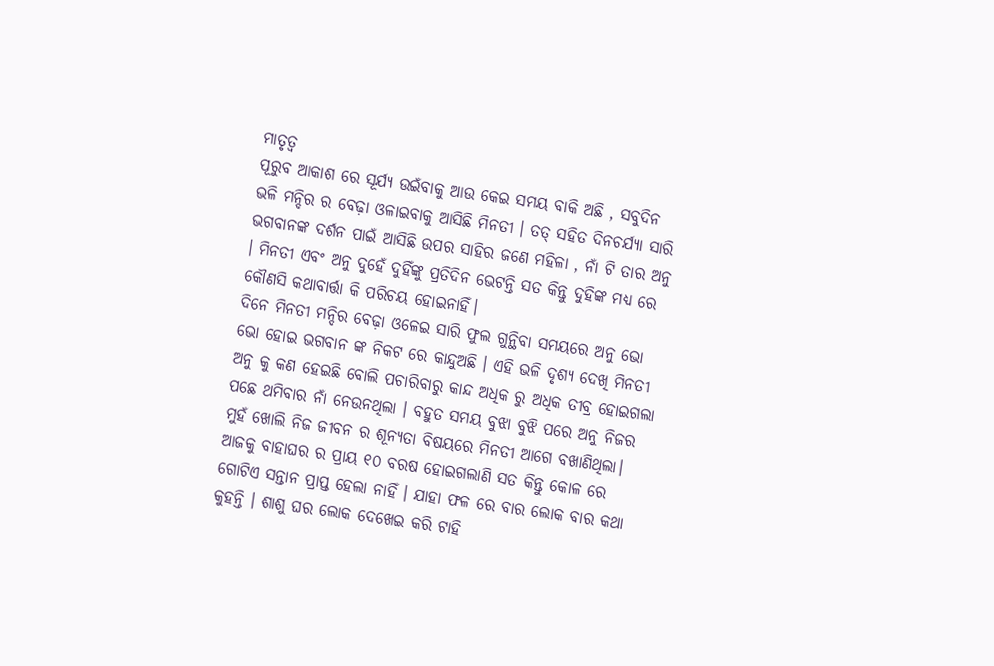ମାତୃତ୍ଵ
ପୂରୁବ ଆକାଶ ରେ ସୂର୍ଯ୍ୟ ଉଇଁବାକୁ ଆଉ କେଇ ସମୟ ବାକି ଅଛି , ସବୁଦିନ ଭଳି ମନ୍ଦିର ର ବେଢ଼ା ଓଳାଇବାକୁ ଆସିଛି ମିନତୀ । ତତ୍ ସହିତ ଦିନଚର୍ଯ୍ୟା ସାରି ଭଗବାନଙ୍କ ଦର୍ଶନ ପାଇଁ ଆସିଛି ଉପର ସାହିର ଜଣେ ମହିଳା , ନାଁ ଟି ତାର ଅନୁ । ମିନତୀ ଏବଂ ଅନୁ ଦୁହେଁ ଦୁହିଁଙ୍କୁ ପ୍ରତିଦିନ ଭେଟନ୍ତି ସତ କିନ୍ତୁ ଦୁହିଙ୍କ ମଧ୍ୟ ରେ କୌଣସି କଥାବାର୍ତ୍ତା କି ପରିଚୟ ହୋଇନାହିଁ।
ଦିନେ ମିନତୀ ମନ୍ଦିର ବେଢ଼ା ଓଳେଇ ସାରି ଫୁଲ ଗୁନ୍ଥିବା ସମୟରେ ଅନୁ ଭୋ ଭୋ ହୋଇ ଭଗବାନ ଙ୍କ ନିକଟ ରେ କାନ୍ଦୁଅଛି । ଏହି ଭଳି ଦୃଶ୍ୟ ଦେଖି ମିନତୀ ଅନୁ କୁ କଣ ହେଇଛି ବୋଲି ପଚାରିବାରୁ କାନ୍ଦ ଅଧିକ ରୁ ଅଧିକ ତୀବ୍ର ହୋଇଗଲା ପଛେ ଥମିବାର ନାଁ ନେଉନଥିଲା । ବହୁତ ସମୟ ବୁଝା ବୁଝି ପରେ ଅନୁ ନିଜର ମୁହଁ ଖୋଲି ନିଜ ଜୀବନ ର ଶୂନ୍ୟତା ବିଷୟରେ ମିନତୀ ଆଗେ ବଖାଣିଥିଲା।
ଆଜକୁ ବାହାଘର ର ପ୍ରାୟ ୧୦ ବରଷ ହୋଇଗଲାଣି ସତ କିନ୍ତୁ କୋଳ ରେ ଗୋଟିଏ ସନ୍ତାନ ପ୍ରାପ୍ତ ହେଲା ନାହିଁ । ଯାହା ଫଳ ରେ ବାର ଲୋକ ବାର କଥା କୁହନ୍ତି । ଶାଶୁ ଘର ଲୋକ ଦେଖେଇ କରି ଟାହି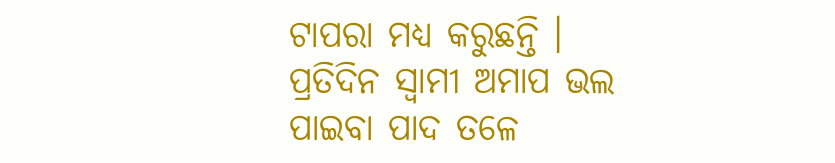ଟାପରା ମଧ୍ୟ କରୁଛନ୍ତି । ପ୍ରତିଦିନ ସ୍ବାମୀ ଅମାପ ଭଲ ପାଇବା ପାଦ ତଳେ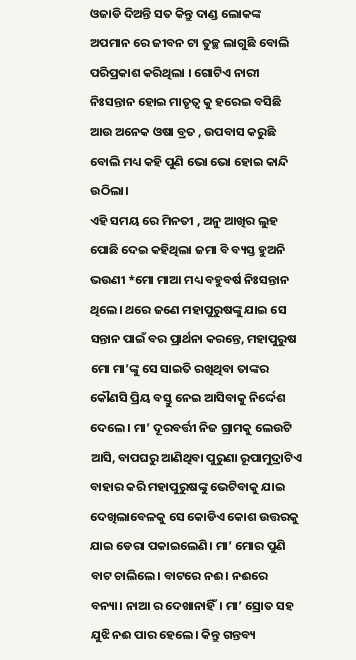ଓଜାଡି ଦିଅନ୍ତି ସତ କିନ୍ତୁ ଦାଣ୍ଡ ଲୋକଙ୍କ ଅପମାନ ରେ ଜୀବନ ଟା ତୁଚ୍ଛ ଲାଗୁଛି ବୋଲି ପରିପ୍ରକାଶ କରିଥିଲା । ଗୋଟିଏ ନାରୀ ନିଃସନ୍ତାନ ହୋଇ ମାତୃତ୍ଵ କୁ ହରେଇ ବସିଛି ଆଉ ଅନେକ ଓଷା ବ୍ରତ , ଉପବାସ କରୁଛି ବୋଲି ମଧ୍ୟ କହି ପୁଣି ଭୋ ଭୋ ହୋଇ କାନ୍ଦି ଉଠିଲା।
ଏହି ସମୟ ରେ ମିନତୀ , ଅନୁ ଆଖିର ଲୁହ ପୋଛି ଦେଇ କହିଥିଲା ଜମା ବି ବ୍ୟସ୍ତ ହୁଅନି ଭଉଣୀ *ମୋ ମାଆ ମଧ୍ୟ ବହୁବର୍ଷ ନିଃସନ୍ତାନ ଥିଲେ। ଥରେ ଜଣେ ମହାପୁରୁଷଙ୍କୁ ଯାଇ ସେ ସନ୍ତାନ ପାଇଁ ବର ପ୍ରାର୍ଥନା କରନ୍ତେ, ମହାପୁରୁଷ ମୋ ମା’ଙ୍କୁ ସେ ସାଇତି ରଖିଥିବା ତାଙ୍କର କୌଣସି ପ୍ରିୟ ବସ୍ତୁ ନେଇ ଆସିବାକୁ ନିର୍ଦ୍ଦେଶ ଦେଲେ। ମା’ ଦୂରବର୍ତ୍ତୀ ନିଜ ଗ୍ରାମକୁ ଲେଉଟି ଆସି, ବାପଘରୁ ଆଣିଥିବା ପୁରୁଣା ରୂପାମୁଦ୍ରାଟିଏ ବାହାର କରି ମହାପୁରୁଷଙ୍କୁ ଭେଟିବାକୁ ଯାଇ ଦେଖିଲାବେଳକୁ ସେ କୋଡିଏ କୋଶ ଉତ୍ତରକୁ ଯାଇ ଡେରା ପକାଇଲେଣି। ମା’ ମୋର ପୁଣି ବାଟ ଚାଲିଲେ। ବାଟରେ ନଈ। ନଈରେ ବନ୍ୟା। ନାଆ ର ଦେଖାନାହିଁ। ମା’ ସ୍ରୋତ ସହ ଯୁଝି ନଈ ପାର ହେଲେ। କିନ୍ତୁ ଗନ୍ତବ୍ୟ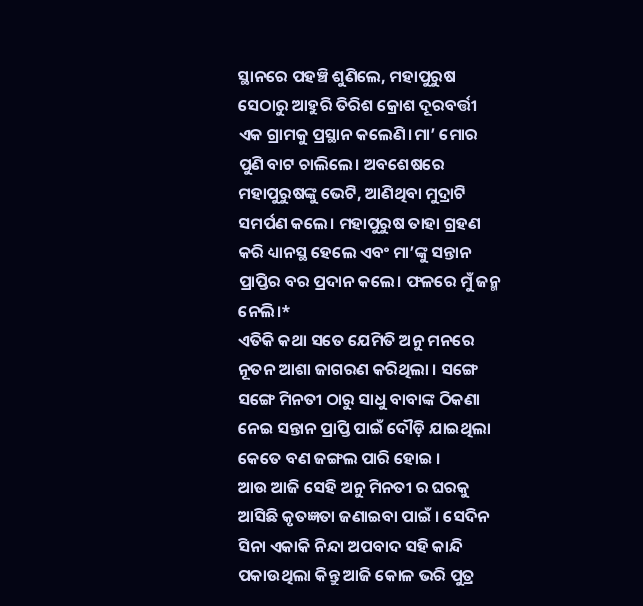ସ୍ଥାନରେ ପହଞ୍ଚି ଶୁଣିଲେ, ମହାପୁରୁଷ ସେଠାରୁ ଆହୁରି ତିରିଶ କ୍ରୋଶ ଦୂରବର୍ତ୍ତୀ ଏକ ଗ୍ରାମକୁ ପ୍ରସ୍ଥାନ କଲେଣି।ମା’ ମୋର ପୁଣି ବାଟ ଚାଲିଲେ। ଅବଶେଷରେ ମହାପୁରୁଷଙ୍କୁ ଭେଟି, ଆଣିଥିବା ମୁଦ୍ରାଟି ସମର୍ପଣ କଲେ। ମହାପୁରୁଷ ତାହା ଗ୍ରହଣ କରି ଧ୍ୟାନସ୍ଥ ହେଲେ ଏବଂ ମା’ଙ୍କୁ ସନ୍ତାନ ପ୍ରାପ୍ତିର ବର ପ୍ରଦାନ କଲେ। ଫଳରେ ମୁଁ ଜନ୍ମ ନେଲି।*
ଏତିକି କଥା ସତେ ଯେମିତି ଅନୁ ମନରେ ନୂତନ ଆଶା ଜାଗରଣ କରିଥିଲା । ସଙ୍ଗେ ସଙ୍ଗେ ମିନତୀ ଠାରୁ ସାଧୁ ବାବାଙ୍କ ଠିକଣା ନେଇ ସନ୍ତାନ ପ୍ରାପ୍ତି ପାଇଁ ଦୌଡ଼ି ଯାଇଥିଲା କେତେ ବଣ ଜଙ୍ଗଲ ପାରି ହୋଇ ।
ଆଉ ଆଜି ସେହି ଅନୁ ମିନତୀ ର ଘରକୁ ଆସିଛି କୃତଜ୍ଞତା ଜଣାଇବା ପାଇଁ । ସେଦିନ ସିନା ଏକାକି ନିନ୍ଦା ଅପବାଦ ସହି କାନ୍ଦି ପକାଉଥିଲା କିନ୍ତୁ ଆଜି କୋଳ ଭରି ପୁତ୍ର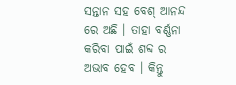ସନ୍ତାନ ସହ ବେଶ୍ ଆନନ୍ଦ ରେ ଅଛି । ତାହା ବର୍ଣ୍ଣନା କରିବା ପାଇଁ ଶବ୍ଦ ର ଅଭାବ ହେବ । କିନ୍ତୁ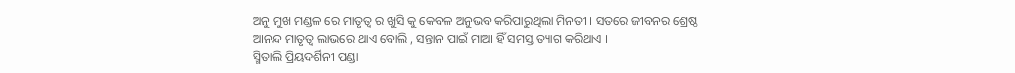ଅନୁ ମୁଖ ମଣ୍ଡଳ ରେ ମାତୃତ୍ଵ ର ଖୁସି କୁ କେବଳ ଅନୁଭବ କରିପାରୁଥିଲା ମିନତୀ । ସତରେ ଜୀବନର ଶ୍ରେଷ୍ଠ ଆନନ୍ଦ ମାତୃତ୍ଵ ଲାଭରେ ଥାଏ ବୋଲି , ସନ୍ତାନ ପାଇଁ ମାଆ ହିଁ ସମସ୍ତ ତ୍ୟାଗ କରିଥାଏ ।
ସ୍ମିତାଲି ପ୍ରିୟଦର୍ଶିନୀ ପଣ୍ଡା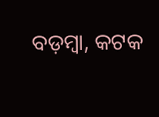ବଡ଼ମ୍ବା, କଟକ